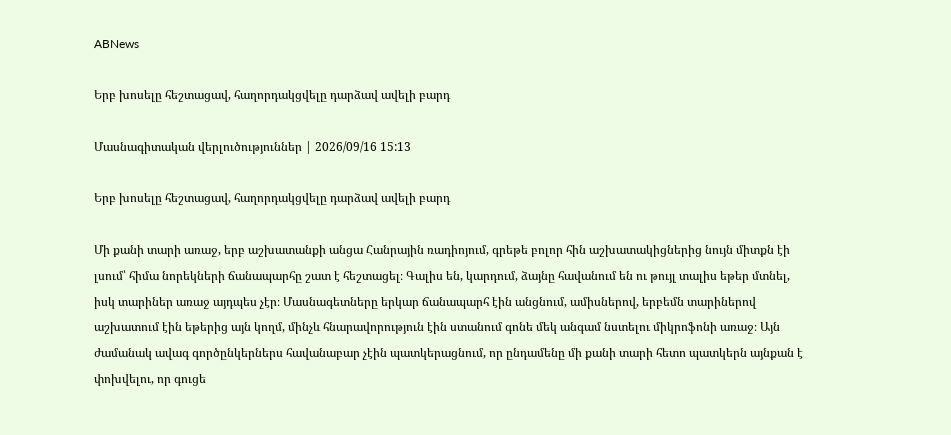ABNews

Երբ խոսելը հեշտացավ, հաղորդակցվելը դարձավ ավելի բարդ

Մասնագիտական վերլուծություններ | 2026/09/16 15:13

Երբ խոսելը հեշտացավ, հաղորդակցվելը դարձավ ավելի բարդ

Մի քանի տարի առաջ, երբ աշխատանքի անցա Հանրային ռադիոյում, գրեթե բոլոր հին աշխատակիցներից նույն միտքն էի լսում՝ հիմա նորեկների ճանապարհը շատ է հեշտացել։ Գալիս են, կարդում, ձայնը հավանում են ու թույլ տալիս եթեր մտնել, իսկ տարիներ առաջ այդպես չէր։ Մասնագետները երկար ճանապարհ էին անցնում, ամիսներով, երբեմն տարիներով աշխատում էին եթերից այն կողմ, մինչև հնարավորություն էին ստանում գոնե մեկ անգամ նստելու միկրոֆոնի առաջ։ Այն ժամանակ ավագ գործընկերներս հավանաբար չէին պատկերացնում, որ ընդամենը մի քանի տարի հետո պատկերն այնքան է փոխվելու, որ գուցե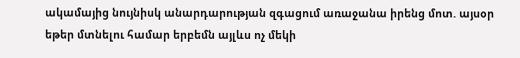ակամայից նույնիսկ անարդարության զգացում առաջանա իրենց մոտ. այսօր եթեր մտնելու համար երբեմն այլևս ոչ մեկի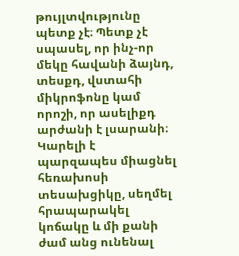թույլտվությունը պետք չէ։ Պետք չէ սպասել, որ ինչ-որ մեկը հավանի ձայնդ, տեսքդ, վստահի միկրոֆոնը կամ որոշի, որ ասելիքդ արժանի է լսարանի։ Կարելի է պարզապես միացնել հեռախոսի տեսախցիկը, սեղմել հրապարակել կոճակը և մի քանի ժամ անց ունենալ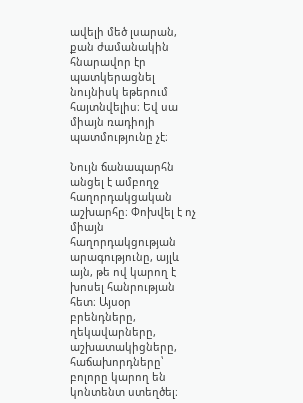ավելի մեծ լսարան, քան ժամանակին հնարավոր էր պատկերացնել նույնիսկ եթերում հայտնվելիս։ Եվ սա միայն ռադիոյի պատմությունը չէ։

Նույն ճանապարհն անցել է ամբողջ հաղորդակցական աշխարհը։ Փոխվել է ոչ միայն հաղորդակցության արագությունը, այլև այն, թե ով կարող է խոսել հանրության հետ։ Այսօր բրենդները, ղեկավարները, աշխատակիցները, հաճախորդները՝ բոլորը կարող են կոնտենտ ստեղծել։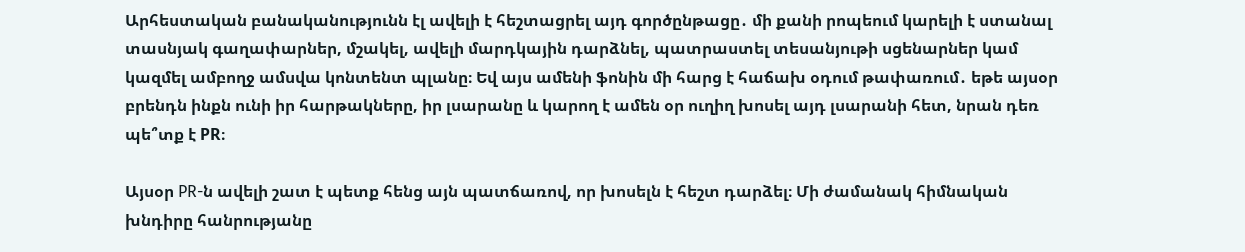Արհեստական բանականությունն էլ ավելի է հեշտացրել այդ գործընթացը․ մի քանի րոպեում կարելի է ստանալ տասնյակ գաղափարներ, մշակել, ավելի մարդկային դարձնել, պատրաստել տեսանյութի սցենարներ կամ կազմել ամբողջ ամսվա կոնտենտ պլանը։ Եվ այս ամենի ֆոնին մի հարց է հաճախ օդում թափառում․ եթե այսօր բրենդն ինքն ունի իր հարթակները, իր լսարանը և կարող է ամեն օր ուղիղ խոսել այդ լսարանի հետ, նրան դեռ պե՞տք է PR։

Այսօր PR-ն ավելի շատ է պետք հենց այն պատճառով, որ խոսելն է հեշտ դարձել։ Մի ժամանակ հիմնական խնդիրը հանրությանը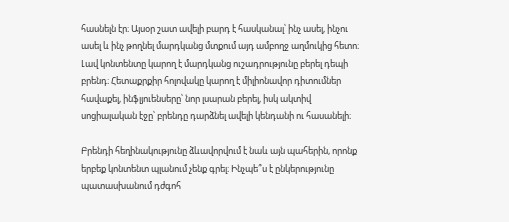հասնելն էր։ Այսօր շատ ավելի բարդ է հասկանալ՝ ինչ ասել, ինչու ասել և ինչ թողնել մարդկանց մտքում այդ ամբողջ աղմուկից հետո։ Լավ կոնտենտը կարող է մարդկանց ուշադրությունը բերել դեպի բրենդ։ Հետաքրքիր հոլովակը կարող է միլիոնավոր դիտումներ հավաքել, ինֆլյուենսերը՝ նոր լսարան բերել, իսկ ակտիվ սոցիալական էջը՝ բրենդը դարձնել ավելի կենդանի ու հասանելի։

Բրենդի հեղինակությունը ձևավորվում է նաև այն պահերին, որոնք երբեք կոնտենտ պլանում չենք գրել։ Ինչպե՞ս է ընկերությունը պատասխանում դժգոհ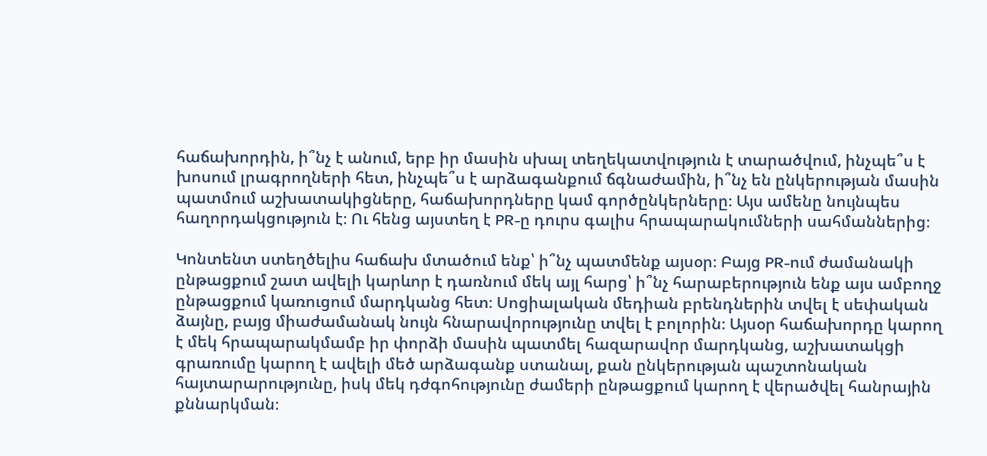հաճախորդին, ի՞նչ է անում, երբ իր մասին սխալ տեղեկատվություն է տարածվում, ինչպե՞ս է խոսում լրագրողների հետ, ինչպե՞ս է արձագանքում ճգնաժամին, ի՞նչ են ընկերության մասին պատմում աշխատակիցները, հաճախորդները կամ գործընկերները։ Այս ամենը նույնպես հաղորդակցություն է։ Ու հենց այստեղ է PR-ը դուրս գալիս հրապարակումների սահմաններից։

Կոնտենտ ստեղծելիս հաճախ մտածում ենք՝ ի՞նչ պատմենք այսօր։ Բայց PR-ում ժամանակի ընթացքում շատ ավելի կարևոր է դառնում մեկ այլ հարց՝ ի՞նչ հարաբերություն ենք այս ամբողջ ընթացքում կառուցում մարդկանց հետ։ Սոցիալական մեդիան բրենդներին տվել է սեփական ձայնը, բայց միաժամանակ նույն հնարավորությունը տվել է բոլորին։ Այսօր հաճախորդը կարող է մեկ հրապարակմամբ իր փորձի մասին պատմել հազարավոր մարդկանց, աշխատակցի գրառումը կարող է ավելի մեծ արձագանք ստանալ, քան ընկերության պաշտոնական հայտարարությունը, իսկ մեկ դժգոհությունը ժամերի ընթացքում կարող է վերածվել հանրային քննարկման։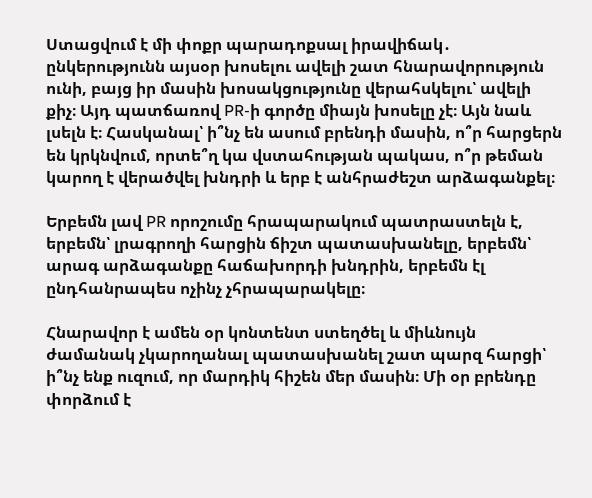Ստացվում է մի փոքր պարադոքսալ իրավիճակ․ ընկերությունն այսօր խոսելու ավելի շատ հնարավորություն ունի, բայց իր մասին խոսակցությունը վերահսկելու՝ ավելի քիչ։ Այդ պատճառով PR-ի գործը միայն խոսելը չէ։ Այն նաև լսելն է։ Հասկանալ՝ ի՞նչ են ասում բրենդի մասին, ո՞ր հարցերն են կրկնվում, որտե՞ղ կա վստահության պակաս, ո՞ր թեման կարող է վերածվել խնդրի և երբ է անհրաժեշտ արձագանքել։

Երբեմն լավ PR որոշումը հրապարակում պատրաստելն է, երբեմն՝ լրագրողի հարցին ճիշտ պատասխանելը, երբեմն՝ արագ արձագանքը հաճախորդի խնդրին, երբեմն էլ ընդհանրապես ոչինչ չհրապարակելը։

Հնարավոր է ամեն օր կոնտենտ ստեղծել և միևնույն ժամանակ չկարողանալ պատասխանել շատ պարզ հարցի՝ ի՞նչ ենք ուզում, որ մարդիկ հիշեն մեր մասին։ Մի օր բրենդը փորձում է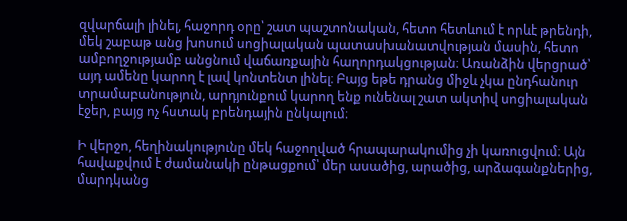զվարճալի լինել, հաջորդ օրը՝ շատ պաշտոնական, հետո հետևում է որևէ թրենդի, մեկ շաբաթ անց խոսում սոցիալական պատասխանատվության մասին, հետո ամբողջությամբ անցնում վաճառքային հաղորդակցության։ Առանձին վերցրած՝ այդ ամենը կարող է լավ կոնտենտ լինել։ Բայց եթե դրանց միջև չկա ընդհանուր տրամաբանություն, արդյունքում կարող ենք ունենալ շատ ակտիվ սոցիալական էջեր, բայց ոչ հստակ բրենդային ընկալում։

Ի վերջո, հեղինակությունը մեկ հաջողված հրապարակումից չի կառուցվում։ Այն հավաքվում է ժամանակի ընթացքում՝ մեր ասածից, արածից, արձագանքներից, մարդկանց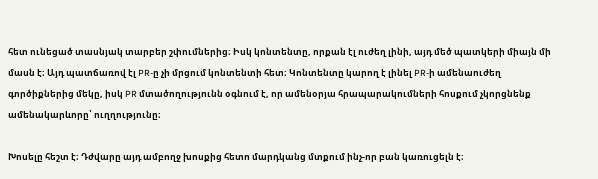հետ ունեցած տասնյակ տարբեր շփումներից։ Իսկ կոնտենտը, որքան էլ ուժեղ լինի, այդ մեծ պատկերի միայն մի մասն է։ Այդ պատճառով էլ PR-ը չի մրցում կոնտենտի հետ։ Կոնտենտը կարող է լինել PR-ի ամենաուժեղ գործիքներից մեկը, իսկ PR մտածողությունն օգնում է, որ ամենօրյա հրապարակումների հոսքում չկորցնենք ամենակարևորը՝ ուղղությունը։

Խոսելը հեշտ է։ Դժվարը այդ ամբողջ խոսքից հետո մարդկանց մտքում ինչ-որ բան կառուցելն է։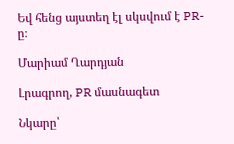Եվ հենց այստեղ էլ սկսվում է PR-ը։

Մարիամ Ղարդյան

Լրագրող, PR մասնագետ

Նկարը՝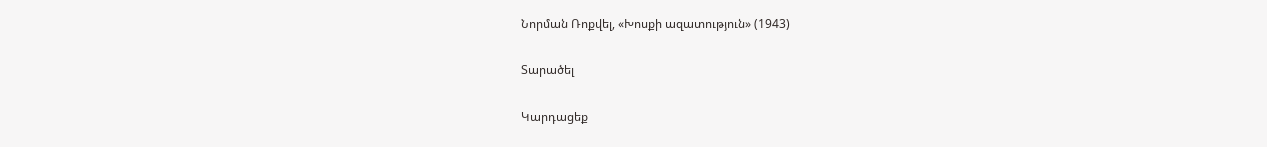Նորման Ռոքվել, «Խոսքի ազատություն» (1943)

Տարածել

Կարդացեք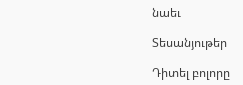նաեւ

Տեսանյութեր

Դիտել բոլորը